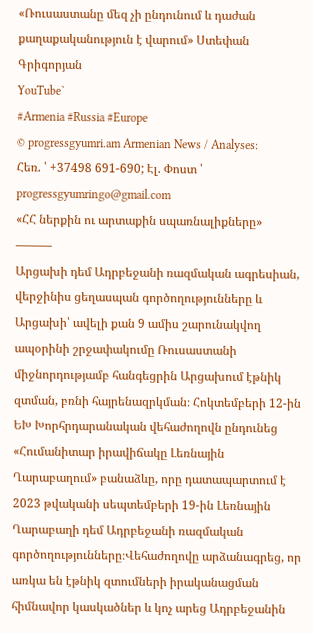«Ռուսաստանը մեզ չի ընդունում և դաժան քաղաքականություն է վարում» Ստեփան Գրիգորյան
YouTube`
#Armenia #Russia #Europe
© progressgyumri.am Armenian News / Analyses:
Հեռ. ՝ +37498 691-690; Էլ. Փոստ ՝ progressgyumringo@gmail.com
«ՀՀ ներքին ու արտաքին սպառնալիքները»
———
Արցախի դեմ Ադրբեջանի ռազմական ագրեսիան, վերջինիս ցեղասպան գործողությունները և Արցախի՝ ավելի քան 9 ամիս շարունակվող ապօրինի շրջափակումը Ռուսաստանի միջնորդությամբ հանգեցրին Արցախում էթնիկ զտման, բռնի հայրենազրկման։ Հոկտեմբերի 12-ին ԵԽ Խորհրդարանական վեհաժողովն ընդունեց «Հումանիտար իրավիճակը Լեռնային Ղարաբաղում» բանաձևը, որը դատապարտում է 2023 թվականի սեպտեմբերի 19-ին Լեռնային Ղարաբաղի դեմ Ադրբեջանի ռազմական գործողությունները։Վեհաժողովը արձանագրեց, որ առկա են էթնիկ զտումների իրականացման հիմնավոր կասկածներ և կոչ արեց Ադրբեջանին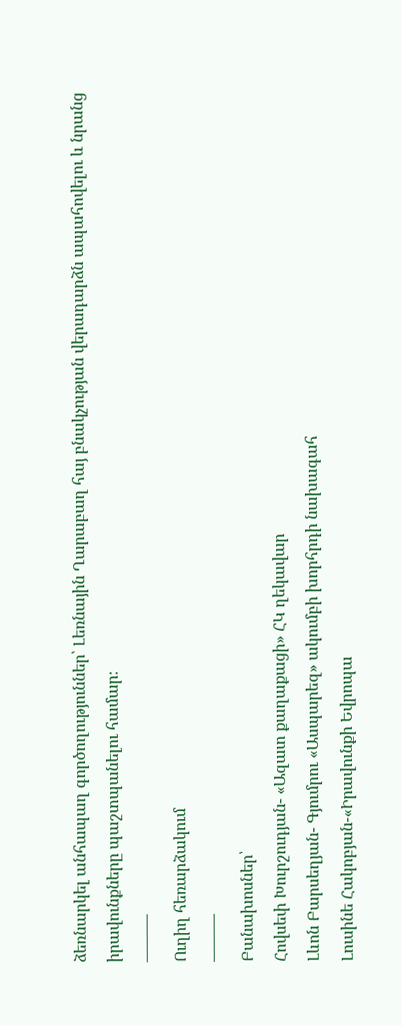ձեռնարկել անհապաղ գործողություններ՝ Լեռնային Ղարաբաղ հայ բնակչության վերադարձն ապահովելու և նրանց իրավունքները պաշտպանելու համար։
———
Ուղիղ հեռարձակում
———
Բանախոսներ՝
Հովսեփ Խուրշուդյան- «Ազատ քաղաքացի» ՀԿ ղեկավար
Լևոն Բարսեղյան- Գյումրու «Ասպարեզ» ակումբի խորհրդի նախագահ
Լուսինե Հակոբյան-«Իրավունքի Եվրոպա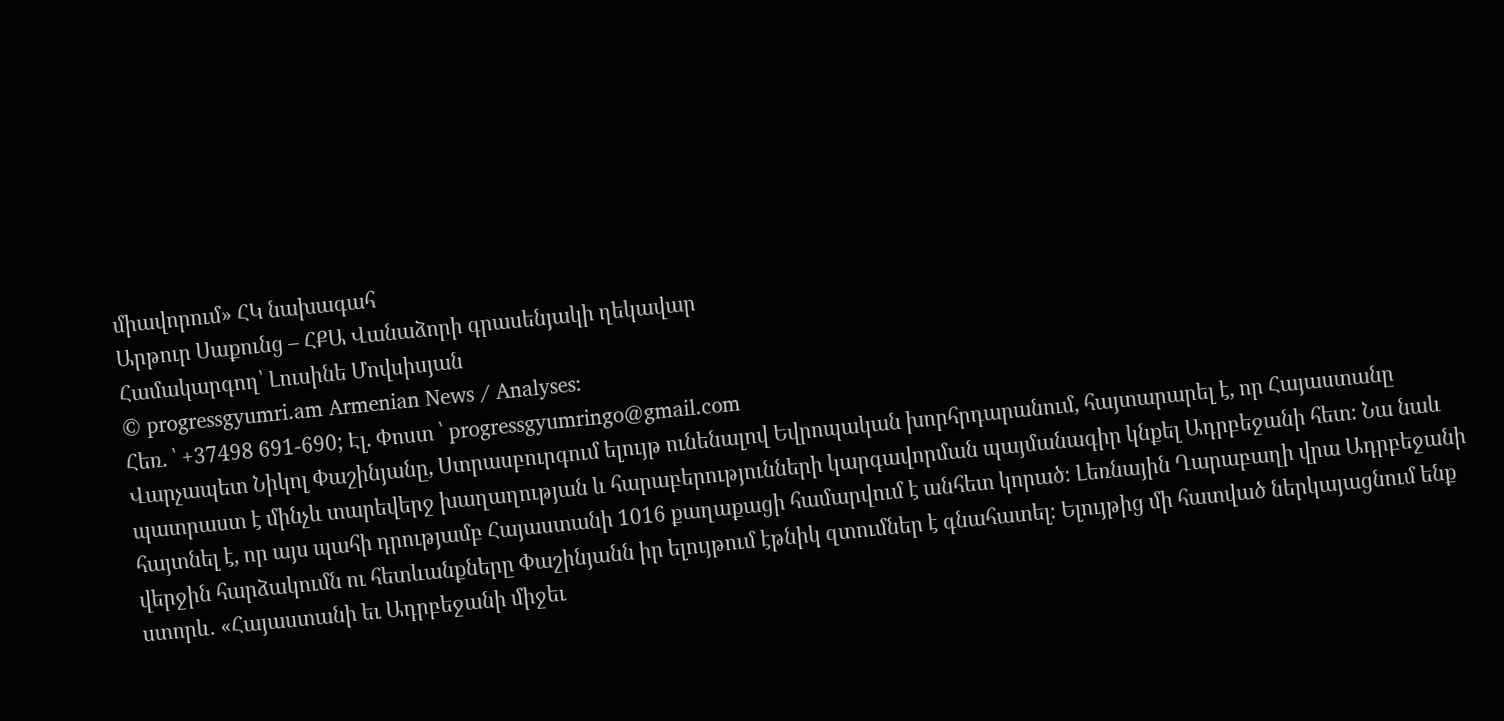միավորում» ՀԿ նախագահ
Արթուր Սաքունց – ՀՔԱ Վանաձորի գրասենյակի ղեկավար
Համակարգող՝ Լուսինե Մովսիսյան
© progressgyumri.am Armenian News / Analyses:
Հեռ. ՝ +37498 691-690; Էլ. Փոստ ՝ progressgyumringo@gmail.com
Վարչապետ Նիկոլ Փաշինյանը, Ստրասբուրգում ելույթ ունենալով Եվրոպական խորհրդարանում, հայտարարել է, որ Հայաստանը պատրաստ է մինչև տարեվերջ խաղաղության և հարաբերությունների կարգավորման պայմանագիր կնքել Ադրբեջանի հետ։ Նա նաև հայտնել է, որ այս պահի դրությամբ Հայաստանի 1016 քաղաքացի համարվում է անհետ կորած։ Լեռնային Ղարաբաղի վրա Ադրբեջանի վերջին հարձակումն ու հետևանքները Փաշինյանն իր ելույթում էթնիկ զտումներ է գնահատել։ Ելույթից մի հատված ներկայացնում ենք ստորև․ «Հայաստանի եւ Ադրբեջանի միջեւ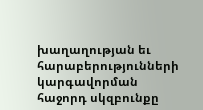խաղաղության եւ հարաբերությունների կարգավորման հաջորդ սկզբունքը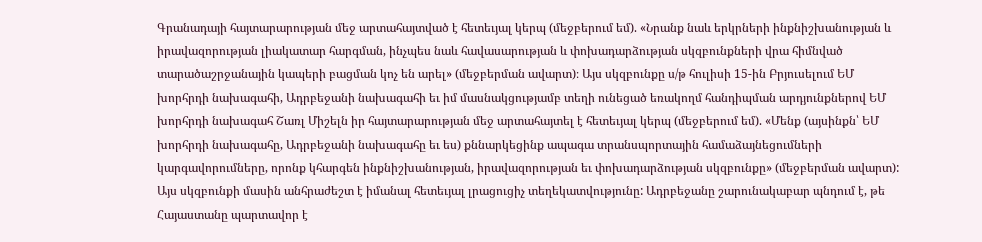Գրանադայի հայտարարության մեջ արտահայտված է հետեւյալ կերպ (մեջբերում եմ). «Նրանք նաև երկրների ինքնիշխանության և իրավազորության լիակատար հարգման, ինչպես նաև հավասարության և փոխադարձության սկզբունքների վրա հիմնված տարածաշրջանային կապերի բացման կոչ են արել» (մեջբերման ավարտ)։ Այս սկզբունքը ս/թ հուլիսի 15-ին Բրյուսելում ԵՄ խորհրդի նախագահի, Ադրբեջանի նախագահի եւ իմ մասնակցությամբ տեղի ունեցած եռակողմ հանդիպման արդյունքներով ԵՄ խորհրդի նախագահ Շառլ Միշելն իր հայտարարության մեջ արտահայտել է հետեւյալ կերպ (մեջբերում եմ). «Մենք (այսինքն՝ ԵՄ խորհրդի նախագահը, Ադրբեջանի նախագահը եւ ես) քննարկեցինք ապագա տրանսպորտային համաձայնեցումների կարգավորումները, որոնք կհարգեն ինքնիշխանության, իրավազորության եւ փոխադարձության սկզբունքը» (մեջբերման ավարտ): Այս սկզբունքի մասին անհրաժեշտ է իմանալ հետեւյալ լրացուցիչ տեղեկատվությունը: Ադրբեջանը շարունակաբար պնդում է, թե Հայաստանը պարտավոր է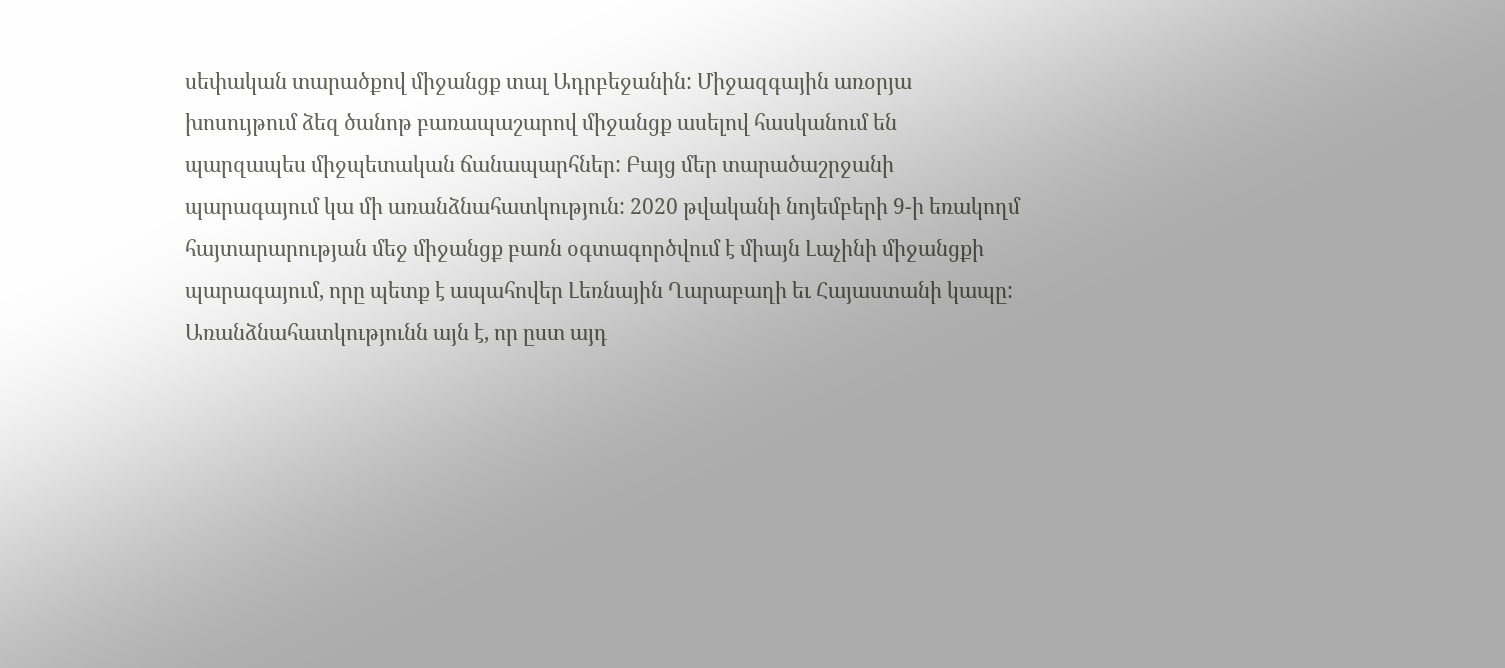սեփական տարածքով միջանցք տալ Ադրբեջանին: Միջազգային առօրյա խոսույթում ձեզ ծանոթ բառապաշարով միջանցք ասելով հասկանում են պարզապես միջպետական ճանապարհներ: Բայց մեր տարածաշրջանի պարագայում կա մի առանձնահատկություն: 2020 թվականի նոյեմբերի 9-ի եռակողմ հայտարարության մեջ միջանցք բառն օգտագործվում է միայն Լաչինի միջանցքի պարագայում, որը պետք է ապահովեր Լեռնային Ղարաբաղի եւ Հայաստանի կապը: Առանձնահատկությունն այն է, որ ըստ այդ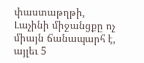փաստաթղթի, Լաչինի միջանցքը ոչ միայն ճանապարհ է, այլեւ 5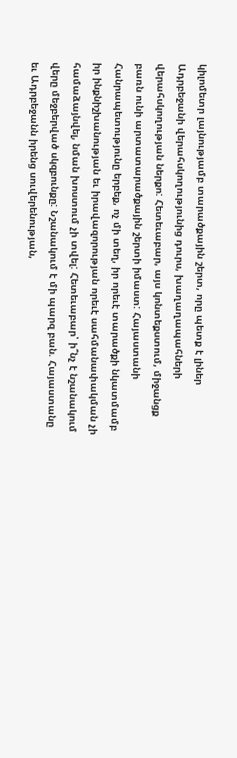կիլոմետր լայնությամբ տարածքային շերտ, որը պետք է լիներ Ադրբեջանի վերահսկողությունից դուրս, խաղաղապահների վերահսկողության ներքո: Հետեւաբար, այս կոնտեքստում, միջանցք բառն ունի արտատարածքային շերտի իմաստ: Հայաստանի Հանրապետությունը երբեք, ոչ մի տեղ, իր որեւէ տարածքի նկատմամբ իր ինքնիշխանության եւ իրավազորության որեւէ սահմանափակման չի համաձայնվել, նման խոստում չի տվել: Հետեւաբար՝ ի՞նչ է նշանակում վերը մեջբերված սկզբունքը: Նշանակում է մի պարզ բան. Հայաստանը եւ Ադրբեջանն իրենց սուվերենության,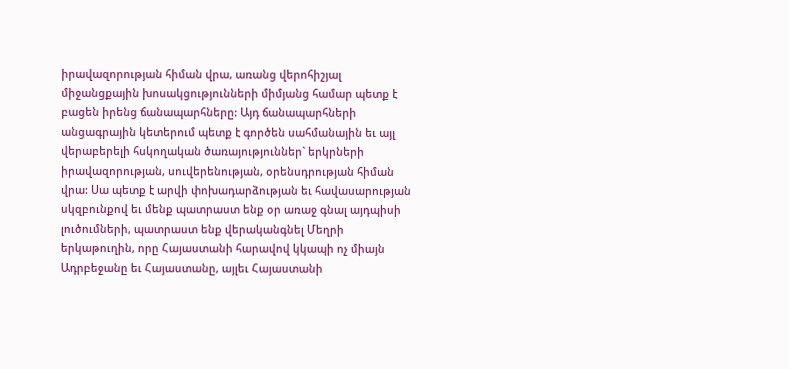իրավազորության հիման վրա, առանց վերոհիշյալ միջանցքային խոսակցությունների միմյանց համար պետք է բացեն իրենց ճանապարհները: Այդ ճանապարհների անցագրային կետերում պետք է գործեն սահմանային եւ այլ վերաբերելի հսկողական ծառայություններ` երկրների իրավազորության, սուվերենության, օրենսդրության հիման վրա: Սա պետք է արվի փոխադարձության եւ հավասարության սկզբունքով եւ մենք պատրաստ ենք օր առաջ գնալ այդպիսի լուծումների, պատրաստ ենք վերականգնել Մեղրի երկաթուղին, որը Հայաստանի հարավով կկապի ոչ միայն Ադրբեջանը եւ Հայաստանը, այլեւ Հայաստանի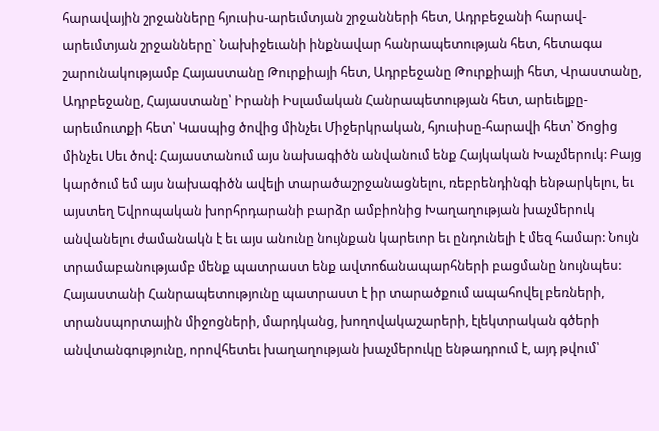հարավային շրջանները հյուսիս-արեւմտյան շրջանների հետ, Ադրբեջանի հարավ-արեւմտյան շրջանները` Նախիջեւանի ինքնավար հանրապետության հետ, հետագա շարունակությամբ Հայաստանը Թուրքիայի հետ, Ադրբեջանը Թուրքիայի հետ, Վրաստանը, Ադրբեջանը, Հայաստանը՝ Իրանի Իսլամական Հանրապետության հետ, արեւելքը-արեւմուտքի հետ՝ Կասպից ծովից մինչեւ Միջերկրական, հյուսիսը-հարավի հետ՝ Ծոցից մինչեւ Սեւ ծով: Հայաստանում այս նախագիծն անվանում ենք Հայկական Խաչմերուկ: Բայց կարծում եմ այս նախագիծն ավելի տարածաշրջանացնելու, ռեբրենդինգի ենթարկելու, եւ այստեղ Եվրոպական խորհրդարանի բարձր ամբիոնից Խաղաղության խաչմերուկ անվանելու ժամանակն է եւ այս անունը նույնքան կարեւոր եւ ընդունելի է մեզ համար: Նույն տրամաբանությամբ մենք պատրաստ ենք ավտոճանապարհների բացմանը նույնպես: Հայաստանի Հանրապետությունը պատրաստ է իր տարածքում ապահովել բեռների, տրանսպորտային միջոցների, մարդկանց, խողովակաշարերի, էլեկտրական գծերի անվտանգությունը, որովհետեւ խաղաղության խաչմերուկը ենթադրում է, այդ թվում՝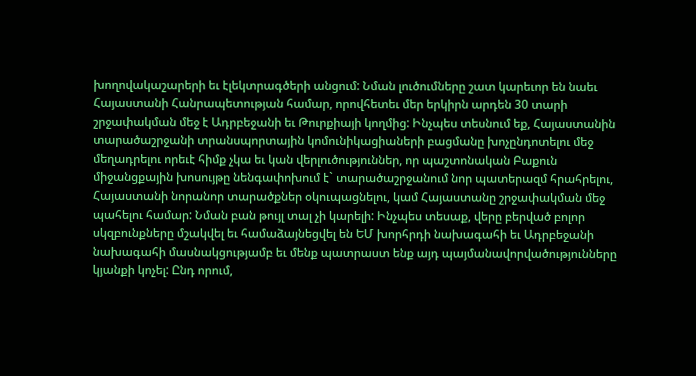խողովակաշարերի եւ էլեկտրագծերի անցում: Նման լուծումները շատ կարեւոր են նաեւ Հայաստանի Հանրապետության համար, որովհետեւ մեր երկիրն արդեն 30 տարի շրջափակման մեջ է Ադրբեջանի եւ Թուրքիայի կողմից: Ինչպես տեսնում եք, Հայաստանին տարածաշրջանի տրանսպորտային կոմունիկացիաների բացմանը խոչընդոտելու մեջ մեղադրելու որեւէ հիմք չկա եւ կան վերլուծություններ, որ պաշտոնական Բաքուն միջանցքային խոսույթը նենգափոխում է` տարածաշրջանում նոր պատերազմ հրահրելու, Հայաստանի նորանոր տարածքներ օկուպացնելու, կամ Հայաստանը շրջափակման մեջ պահելու համար: Նման բան թույլ տալ չի կարելի: Ինչպես տեսաք, վերը բերված բոլոր սկզբունքները մշակվել եւ համաձայնեցվել են ԵՄ խորհրդի նախագահի եւ Ադրբեջանի նախագահի մասնակցությամբ եւ մենք պատրաստ ենք այդ պայմանավորվածությունները կյանքի կոչել: Ընդ որում,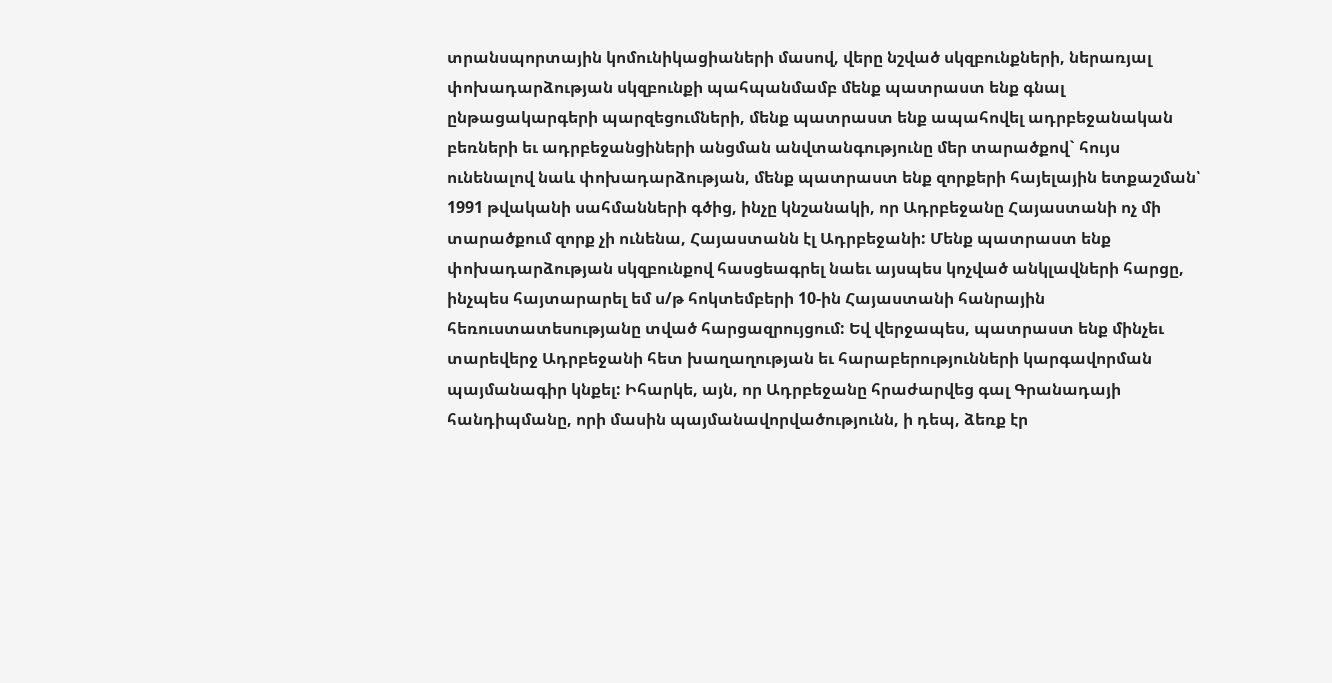տրանսպորտային կոմունիկացիաների մասով, վերը նշված սկզբունքների, ներառյալ փոխադարձության սկզբունքի պահպանմամբ մենք պատրաստ ենք գնալ ընթացակարգերի պարզեցումների, մենք պատրաստ ենք ապահովել ադրբեջանական բեռների եւ ադրբեջանցիների անցման անվտանգությունը մեր տարածքով` հույս ունենալով նաև փոխադարձության, մենք պատրաստ ենք զորքերի հայելային ետքաշման՝ 1991 թվականի սահմանների գծից, ինչը կնշանակի, որ Ադրբեջանը Հայաստանի ոչ մի տարածքում զորք չի ունենա, Հայաստանն էլ Ադրբեջանի: Մենք պատրաստ ենք փոխադարձության սկզբունքով հասցեագրել նաեւ այսպես կոչված անկլավների հարցը, ինչպես հայտարարել եմ ս/թ հոկտեմբերի 10-ին Հայաստանի հանրային հեռուստատեսությանը տված հարցազրույցում: Եվ վերջապես, պատրաստ ենք մինչեւ տարեվերջ Ադրբեջանի հետ խաղաղության եւ հարաբերությունների կարգավորման պայմանագիր կնքել: Իհարկե, այն, որ Ադրբեջանը հրաժարվեց գալ Գրանադայի հանդիպմանը, որի մասին պայմանավորվածությունն, ի դեպ, ձեռք էր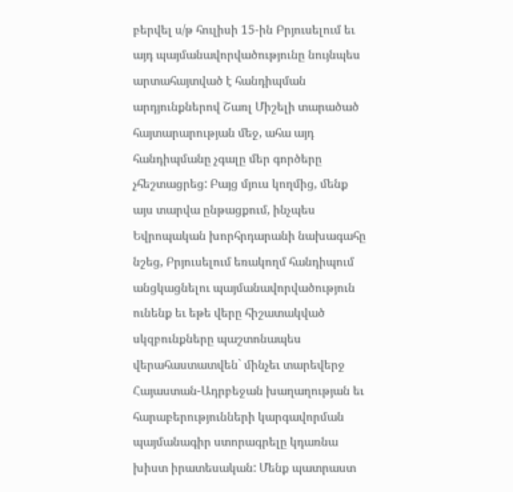բերվել ս/թ հուլիսի 15-ին Բրյուսելում եւ այդ պայմանավորվածությունը նույնպես արտահայտված է հանդիպման արդյունքներով Շառլ Միշելի տարածած հայտարարության մեջ, ահա այդ հանդիպմանը չգալը մեր գործերը չհեշտացրեց: Բայց մյուս կողմից, մենք այս տարվա ընթացքում, ինչպես Եվրոպական խորհրդարանի նախագահը նշեց, Բրյուսելում եռակողմ հանդիպում անցկացնելու պայմանավորվածություն ունենք եւ եթե վերը հիշատակված սկզբունքները պաշտոնապես վերահաստատվեն` մինչեւ տարեվերջ Հայաստան-Ադրբեջան խաղաղության եւ հարաբերությունների կարգավորման պայմանագիր ստորագրելը կդառնա խիստ իրատեսական: Մենք պատրաստ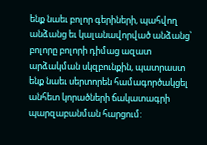ենք նաեւ բոլոր գերիների, պահվող անձանց եւ կալանավորված անձանց՝ բոլորը բոլորի դիմաց ազատ արձակման սկզբունքին, պատրաստ ենք նաեւ սերտորեն համագործակցել անհետ կորածների ճակատագրի պարզաբանման հարցում: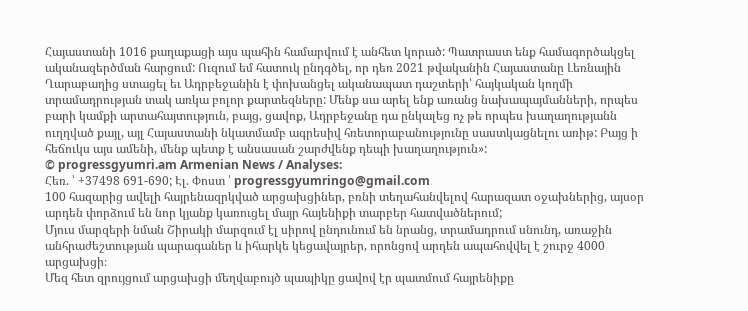Հայաստանի 1016 քաղաքացի այս պահին համարվում է անհետ կորած: Պատրաստ ենք համագործակցել ականազերծման հարցում: Ուզում եմ հատուկ ընդգծել, որ դեռ 2021 թվականին Հայաստանը Լեռնային Ղարաբաղից ստացել եւ Ադրբեջանին է փոխանցել ականապատ դաշտերի՝ հայկական կողմի տրամադրության տակ առկա բոլոր քարտեզները: Մենք սա արել ենք առանց նախապայմանների, որպես բարի կամքի արտահայտություն, բայց, ցավոք, Ադրբեջանը դա ընկալեց ոչ թե որպես խաղաղությանն ուղղված քայլ, այլ Հայաստանի նկատմամբ ագրեսիվ հռետորաբանությունը սաստկացնելու առիթ: Բայց ի հեճուկս այս ամենի, մենք պետք է անսասան շարժվենք դեպի խաղաղություն»:
© progressgyumri.am Armenian News / Analyses:
Հեռ. ՝ +37498 691-690; Էլ. Փոստ ՝ progressgyumringo@gmail.com
100 հազարից ավելի հայրենազրկված արցախցիներ, բռնի տեղահանվելով հարազատ օջախներից, այսօր արդեն փորձում են նոր կյանք կառուցել մայր հայենիքի տարբեր հատվածներում;
Մյուս մարզերի նման Շիրակի մարզում էլ սիրով ընդունում են նրանց, տրամադրում սնունդ, առաջին անհրաժեշտության պարագաներ և իհարկե կեցավայրեր, որոնցով արդեն ապահովվել է շուրջ 4000 արցախցի։
Մեզ հետ զրույցում արցախցի մեղվաբույծ պապիկը ցավով էր պատմում հայրենիքը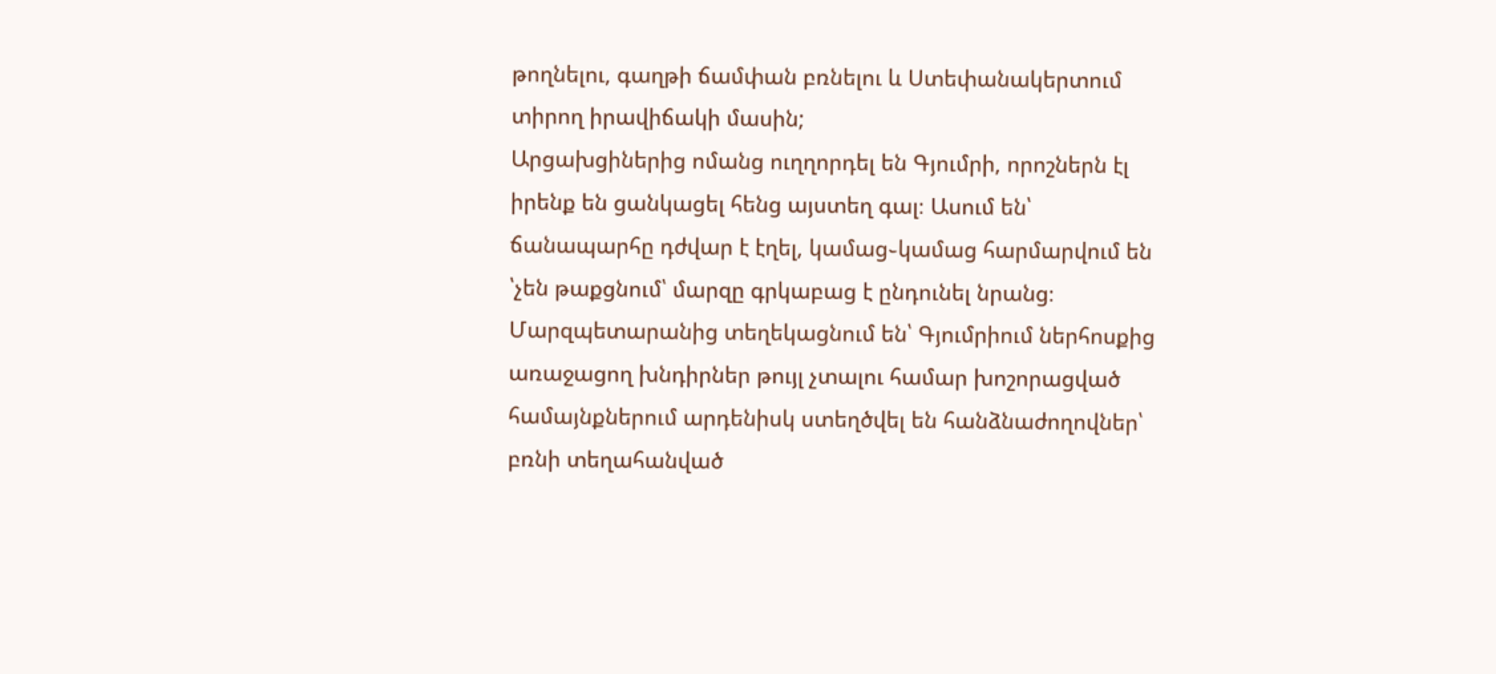թողնելու, գաղթի ճամփան բռնելու և Ստեփանակերտում տիրող իրավիճակի մասին;
Արցախցիներից ոմանց ուղղորդել են Գյումրի, որոշներն էլ իրենք են ցանկացել հենց այստեղ գալ։ Ասում են՝ ճանապարհը դժվար է էղել, կամաց֊կամաց հարմարվում են ՝չեն թաքցնում՝ մարզը գրկաբաց է ընդունել նրանց։
Մարզպետարանից տեղեկացնում են՝ Գյումրիում ներհոսքից առաջացող խնդիրներ թույլ չտալու համար խոշորացված համայնքներում արդենիսկ ստեղծվել են հանձնաժողովներ՝ բռնի տեղահանված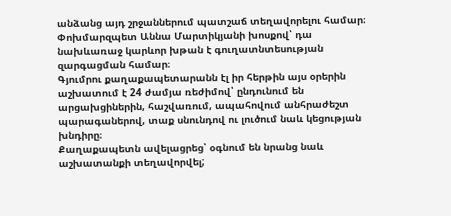անձանց այդ շրջաններում պատշաճ տեղավորելու համար։
Փոխմարզպետ Աննա Մարտիկյանի խոսքով՝ դա նախևառաջ կարևոր խթան է գուղատնտեսության զարգացման համար։
Գյումրու քաղաքապետարանն էլ իր հերթին այս օրերին աշխատում է 24 ժամյա ռեժիմով՝ ընդունում են արցախցիներին, հաշվառում, ապահովում անհրաժեշտ պարագաներով, տաք սնունդով ու լուծում նաև կեցության խնդիրը։
Քաղաքապետն ավելացրեց՝ օգնում են նրանց նաև աշխատանքի տեղավորվել;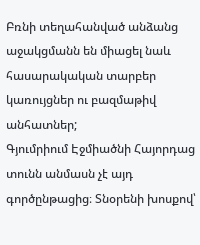Բռնի տեղահանված անձանց աջակցմանն են միացել նաև հասարակական տարբեր կառույցներ ու բազմաթիվ անհատներ;
Գյումրիում Էջմիածնի Հայորդաց տունն անմասն չէ այդ գործընթացից։ Տնօրենի խոսքով՝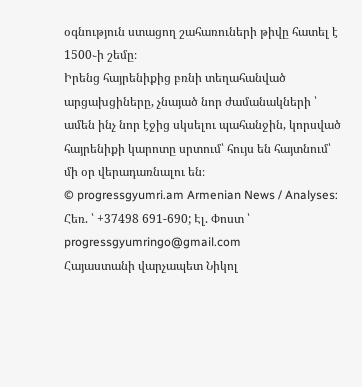օգնություն ստացող շահառուների թիվը հատել է 1500֊ի շեմը։
Իրենց հայրենիքից բռնի տեղահանված արցախցիները, չնայած նոր ժամանակների ՝ ամեն ինչ նոր էջից սկսելու պահանջին, կորսված հայրենիքի կարոտը սրտում՝ հույս են հայտնում՝ մի օր վերադառնալու են։
© progressgyumri.am Armenian News / Analyses:
Հեռ. ՝ +37498 691-690; Էլ. Փոստ ՝ progressgyumringo@gmail.com
Հայաստանի վարչապետ Նիկոլ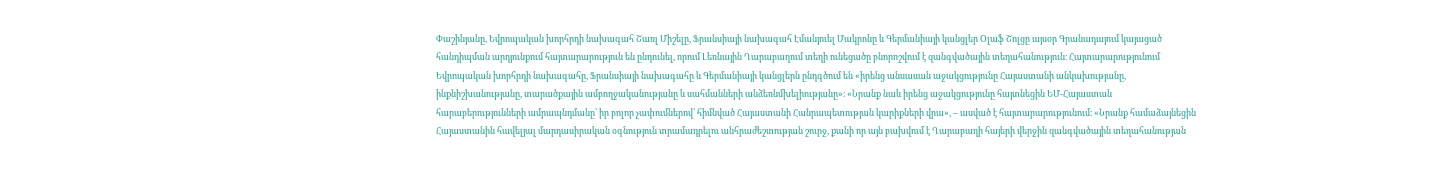Փաշինյանը, Եվրոպական խորհրդի նախագահ Շառլ Միշելը, Ֆրանսիայի նախագահ Էմանյուել Մակրոնը և Գերմանիայի կանցլեր Օլաֆ Շոլցը այսօր Գրանադայում կայացած հանդիպման արդյունքում հայտարարություն են ընդունել, որում Լեռնային Ղարաբաղում տեղի ունեցածը բնորոշվում է զանգվածային տեղահանություն։ Հայտարարությունում Եվրոպական խորհրդի նախագահը, Ֆրանսիայի նախագահը և Գերմանիայի կանցլերն ընդգծում են «իրենց անսասան աջակցությունը Հայաստանի անկախությանը, ինքնիշխանությանը, տարածքային ամբողջականությանը և սահմանների անձեռնմխելիությանը»։ «Նրանք նաև իրենց աջակցությունը հայտնեցին ԵՄ-Հայաստան հարաբերությունների ամրապնդմանը՝ իր բոլոր չափումներով՝ հիմնված Հայաստանի Հանրապետության կարիքների վրա», – ասված է հայտարարությունում։ «Նրանք համաձայնեցին Հայաստանին հավելյալ մարդասիրական օգնություն տրամադրելու անհրաժեշտության շուրջ, քանի որ այն բախվում է Ղարաբաղի հայերի վերջին զանգվածային տեղահանության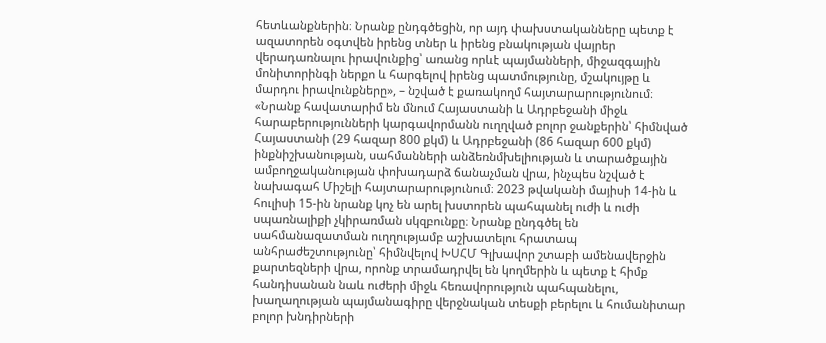հետևանքներին։ Նրանք ընդգծեցին, որ այդ փախստականները պետք է ազատորեն օգտվեն իրենց տներ և իրենց բնակության վայրեր վերադառնալու իրավունքից՝ առանց որևէ պայմանների, միջազգային մոնիտորինգի ներքո և հարգելով իրենց պատմությունը, մշակույթը և մարդու իրավունքները», – նշված է քառակողմ հայտարարությունում։ «Նրանք հավատարիմ են մնում Հայաստանի և Ադրբեջանի միջև հարաբերությունների կարգավորմանն ուղղված բոլոր ջանքերին՝ հիմնված Հայաստանի (29 հազար 800 քկմ) և Ադրբեջանի (86 հազար 600 քկմ) ինքնիշխանության, սահմանների անձեռնմխելիության և տարածքային ամբողջականության փոխադարձ ճանաչման վրա, ինչպես նշված է նախագահ Միշելի հայտարարությունում։ 2023 թվականի մայիսի 14-ին և հուլիսի 15-ին նրանք կոչ են արել խստորեն պահպանել ուժի և ուժի սպառնալիքի չկիրառման սկզբունքը։ Նրանք ընդգծել են սահմանազատման ուղղությամբ աշխատելու հրատապ անհրաժեշտությունը՝ հիմնվելով ԽՍՀՄ Գլխավոր շտաբի ամենավերջին քարտեզների վրա, որոնք տրամադրվել են կողմերին և պետք է հիմք հանդիսանան նաև ուժերի միջև հեռավորություն պահպանելու, խաղաղության պայմանագիրը վերջնական տեսքի բերելու և հումանիտար բոլոր խնդիրների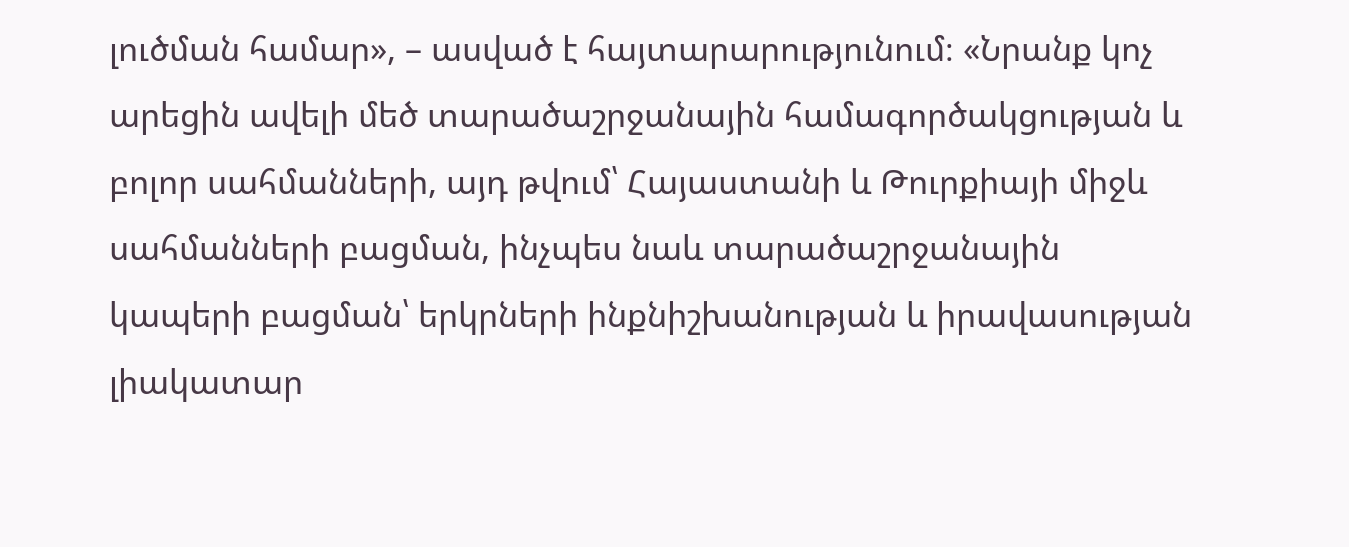լուծման համար», – ասված է հայտարարությունում։ «Նրանք կոչ արեցին ավելի մեծ տարածաշրջանային համագործակցության և բոլոր սահմանների, այդ թվում՝ Հայաստանի և Թուրքիայի միջև սահմանների բացման, ինչպես նաև տարածաշրջանային կապերի բացման՝ երկրների ինքնիշխանության և իրավասության լիակատար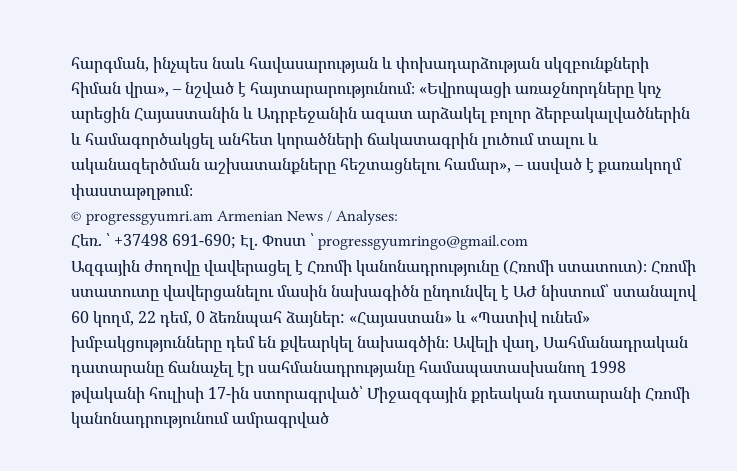հարգման, ինչպես նաև հավասարության և փոխադարձության սկզբունքների հիման վրա», – նշված է հայտարարությունում։ «Եվրոպացի առաջնորդները կոչ արեցին Հայաստանին և Ադրբեջանին ազատ արձակել բոլոր ձերբակալվածներին և համագործակցել անհետ կորածների ճակատագրին լուծում տալու և ականազերծման աշխատանքները հեշտացնելու համար», – ասված է քառակողմ փաստաթղթում։
© progressgyumri.am Armenian News / Analyses:
Հեռ. ՝ +37498 691-690; Էլ. Փոստ ՝ progressgyumringo@gmail.com
Ազգային ժողովը վավերացել է Հռոմի կանոնադրությունը (Հռոմի ստատուտ)։ Հռոմի ստատուտը վավերցանելու մասին նախագիծն ընդունվել է ԱԺ նիստում՝ ստանալով 60 կողմ, 22 դեմ, 0 ձեռնպահ ձայներ: «Հայաստան» և «Պատիվ ունեմ» խմբակցությունները դեմ են քվեարկել նախագծին։ Ավելի վաղ, Սահմանադրական դատարանը ճանաչել էր սահմանադրությանը համապատասխանող 1998 թվականի հուլիսի 17-ին ստորագրված՝ Միջազգային քրեական դատարանի Հռոմի կանոնադրությունում ամրագրված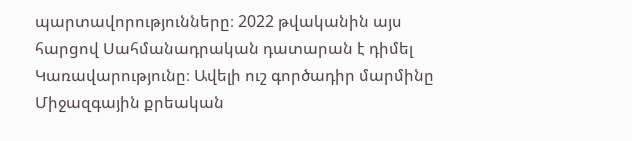պարտավորությունները։ 2022 թվականին այս հարցով Սահմանադրական դատարան է դիմել Կառավարությունը։ Ավելի ուշ գործադիր մարմինը Միջազգային քրեական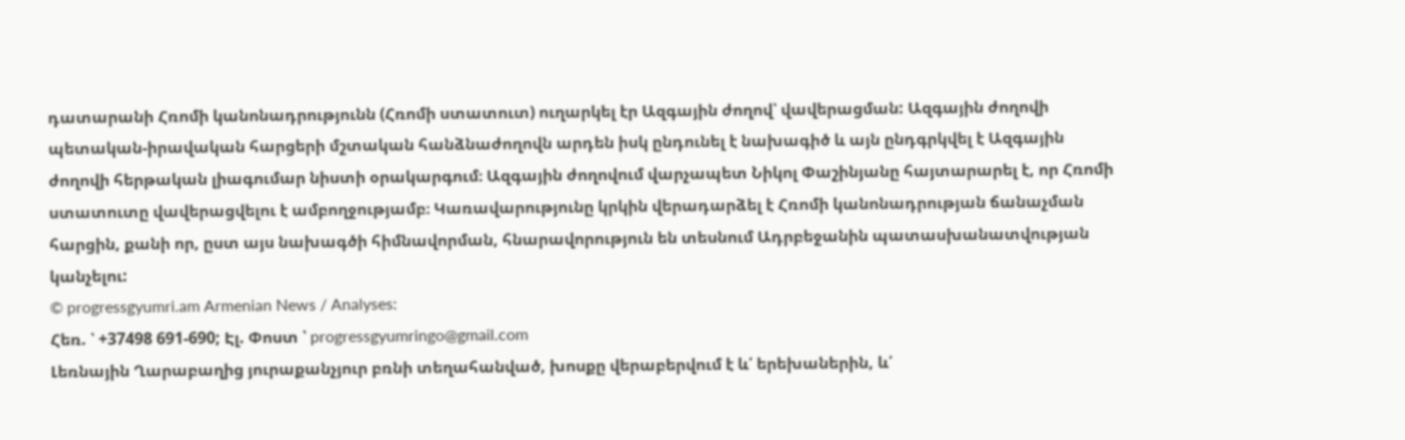դատարանի Հռոմի կանոնադրությունն (Հռոմի ստատուտ) ուղարկել էր Ազգային ժողով՝ վավերացման: Ազգային ժողովի պետական-իրավական հարցերի մշտական հանձնաժողովն արդեն իսկ ընդունել է նախագիծ և այն ընդգրկվել է Ազգային ժողովի հերթական լիագումար նիստի օրակարգում։ Ազգային ժողովում վարչապետ Նիկոլ Փաշինյանը հայտարարել է, որ Հռոմի ստատուտը վավերացվելու է ամբողջությամբ։ Կառավարությունը կրկին վերադարձել է Հռոմի կանոնադրության ճանաչման հարցին, քանի որ, ըստ այս նախագծի հիմնավորման, հնարավորություն են տեսնում Ադրբեջանին պատասխանատվության կանչելու:
© progressgyumri.am Armenian News / Analyses:
Հեռ. ՝ +37498 691-690; Էլ. Փոստ ՝ progressgyumringo@gmail.com
Լեռնային Ղարաբաղից յուրաքանչյուր բռնի տեղահանված, խոսքը վերաբերվում է և՛ երեխաներին, և՛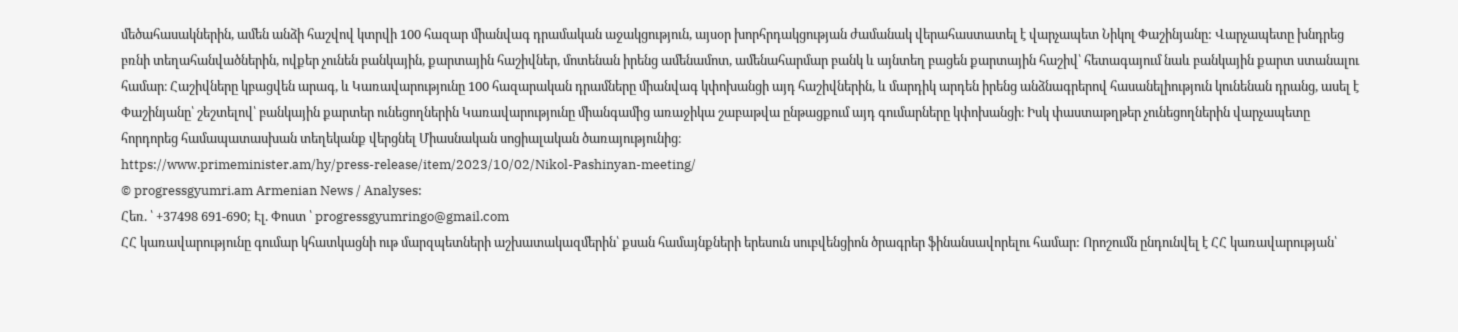մեծահասակներին, ամեն անձի հաշվով կտրվի 100 հազար միանվագ դրամական աջակցություն, այսօր խորհրդակցության ժամանակ վերահաստատել է վարչապետ Նիկոլ Փաշինյանը: Վարչապետը խնդրեց բռնի տեղահանվածներին, ովքեր չունեն բանկային, քարտային հաշիվներ, մոտենան իրենց ամենամոտ, ամենահարմար բանկ և այնտեղ բացեն քարտային հաշիվ՝ հետագայում նաև բանկային քարտ ստանալու համար։ Հաշիվները կբացվեն արագ, և Կառավարությունը 100 հազարական դրամները միանվագ կփոխանցի այդ հաշիվներին, և մարդիկ արդեն իրենց անձնագրերով հասանելիություն կունենան դրանց, ասել է Փաշինյանը՝ շեշտելով՝ բանկային քարտեր ունեցողներին Կառավարությունը միանգամից առաջիկա շաբաթվա ընթացքում այդ գումարները կփոխանցի։ Իսկ փաստաթղթեր չունեցողներին վարչապետը հորդորեց համապատասխան տեղեկանք վերցնել Միասնական սոցիալական ծառայությունից։
https://www.primeminister.am/hy/press-release/item/2023/10/02/Nikol-Pashinyan-meeting/
© progressgyumri.am Armenian News / Analyses:
Հեռ. ՝ +37498 691-690; Էլ. Փոստ ՝ progressgyumringo@gmail.com
ՀՀ կառավարությունը գումար կհատկացնի ութ մարզպետների աշխատակազմերին՝ քսան համայնքների երեսուն սուբվենցիոն ծրագրեր ֆինանսավորելու համար: Որոշումն ընդունվել է ՀՀ կառավարության՝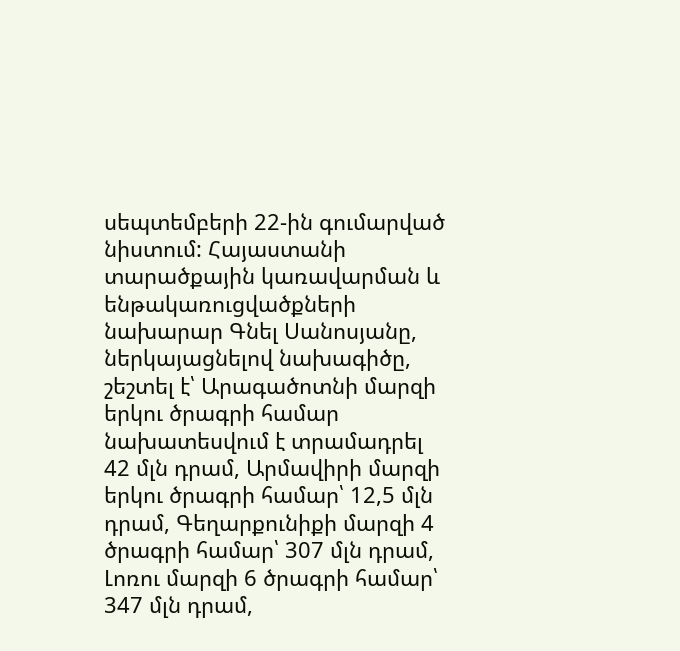սեպտեմբերի 22-ին գումարված նիստում: Հայաստանի տարածքային կառավարման և ենթակառուցվածքների նախարար Գնել Սանոսյանը, ներկայացնելով նախագիծը, շեշտել է՝ Արագածոտնի մարզի երկու ծրագրի համար նախատեսվում է տրամադրել 42 մլն դրամ, Արմավիրի մարզի երկու ծրագրի համար՝ 12,5 մլն դրամ, Գեղարքունիքի մարզի 4 ծրագրի համար՝ 307 մլն դրամ, Լոռու մարզի 6 ծրագրի համար՝ 347 մլն դրամ,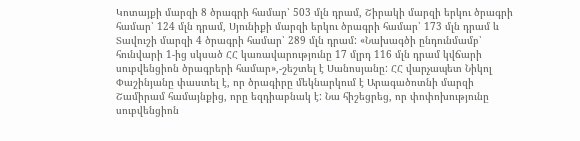Կոտայքի մարզի 8 ծրագրի համար՝ 503 մլն դրամ, Շիրակի մարզի երկու ծրագրի համար՝ 124 մլն դրամ, Սյունիքի մարզի երկու ծրագրի համար՝ 173 մլն դրամ և Տավուշի մարզի 4 ծրագրի համար՝ 289 մլն դրամ: «Նախագծի ընդունմամբ՝ հունվարի 1-ից սկսած ՀՀ կառավարությունը 17 մլրդ 116 մլն դրամ կվճարի սուբվենցիոն ծրագրերի համար»,-շեշտել է Սանոսյանը: ՀՀ վարչապետ Նիկոլ Փաշինյանը փաստել է, որ ծրագիրը մեկնարկում է Արագածոտնի մարզի Շամիրամ համայնքից, որը եզդիաբնակ է: Նա հիշեցրեց, որ փոփոխությունը սուբվենցիոն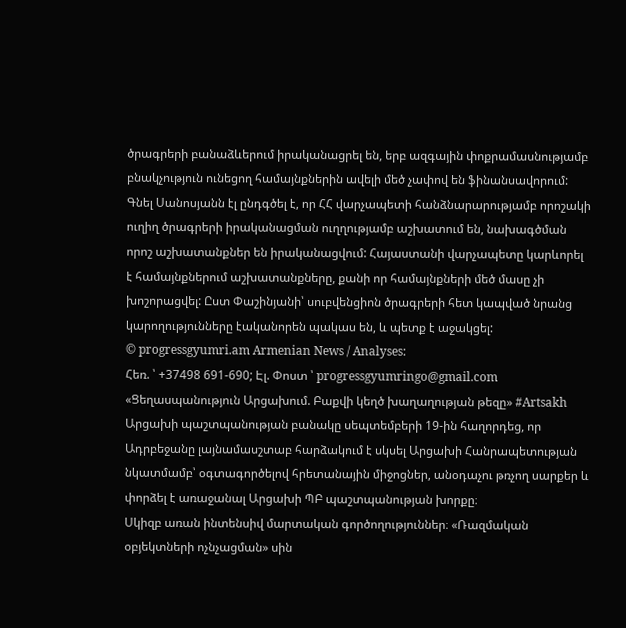ծրագրերի բանաձևերում իրականացրել են, երբ ազգային փոքրամասնությամբ բնակչություն ունեցող համայնքներին ավելի մեծ չափով են ֆինանսավորում: Գնել Սանոսյանն էլ ընդգծել է, որ ՀՀ վարչապետի հանձնարարությամբ որոշակի ուղիղ ծրագրերի իրականացման ուղղությամբ աշխատում են, նախագծման որոշ աշխատանքներ են իրականացվում: Հայաստանի վարչապետը կարևորել է համայնքներում աշխատանքները, քանի որ համայնքների մեծ մասը չի խոշորացվել: Ըստ Փաշինյանի՝ սուբվենցիոն ծրագրերի հետ կապված նրանց կարողությունները էականորեն պակաս են, և պետք է աջակցել:
© progressgyumri.am Armenian News / Analyses:
Հեռ. ՝ +37498 691-690; Էլ. Փոստ ՝ progressgyumringo@gmail.com
«Ցեղասպանություն Արցախում. Բաքվի կեղծ խաղաղության թեզը» #Artsakh
Արցախի պաշտպանության բանակը սեպտեմբերի 19-ին հաղորդեց, որ Ադրբեջանը լայնամասշտաբ հարձակում է սկսել Արցախի Հանրապետության նկատմամբ՝ օգտագործելով հրետանային միջոցներ, անօդաչու թռչող սարքեր և փորձել է առաջանալ Արցախի ՊԲ պաշտպանության խորքը։
Սկիզբ առան ինտենսիվ մարտական գործողություններ։ «Ռազմական օբյեկտների ոչնչացման» սին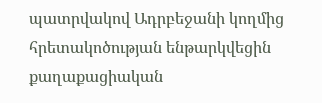պատրվակով Ադրբեջանի կողմից հրետակոծության ենթարկվեցին քաղաքացիական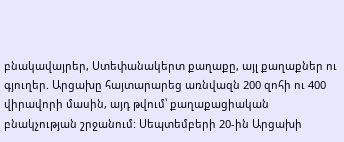բնակավայրեր, Ստեփանակերտ քաղաքը, այլ քաղաքներ ու գյուղեր. Արցախը հայտարարեց առնվազն 200 զոհի ու 400 վիրավորի մասին, այդ թվում՝ քաղաքացիական բնակչության շրջանում: Սեպտեմբերի 20-ին Արցախի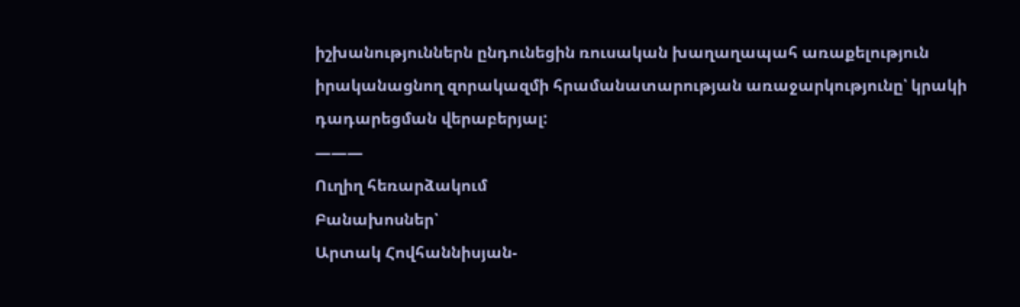իշխանություններն ընդունեցին ռուսական խաղաղապահ առաքելություն իրականացնող զորակազմի հրամանատարության առաջարկությունը՝ կրակի դադարեցման վերաբերյալ:
———
Ուղիղ հեռարձակում
Բանախոսներ՝
Արտակ Հովհաննիսյան-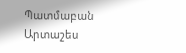Պատմաբան
Արտաշես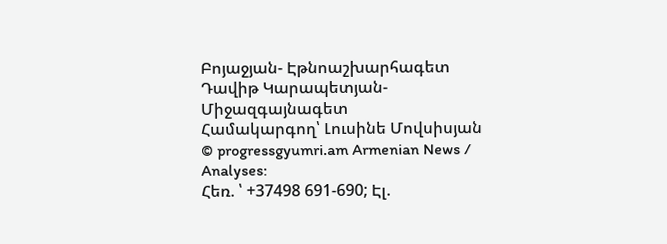Բոյաջյան- Էթնոաշխարհագետ
Դավիթ Կարապետյան- Միջազգայնագետ
Համակարգող՝ Լուսինե Մովսիսյան
© progressgyumri.am Armenian News / Analyses:
Հեռ. ՝ +37498 691-690; Էլ.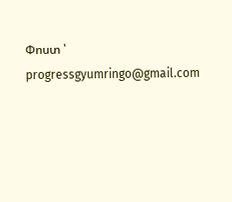Փոստ ՝ progressgyumringo@gmail.com